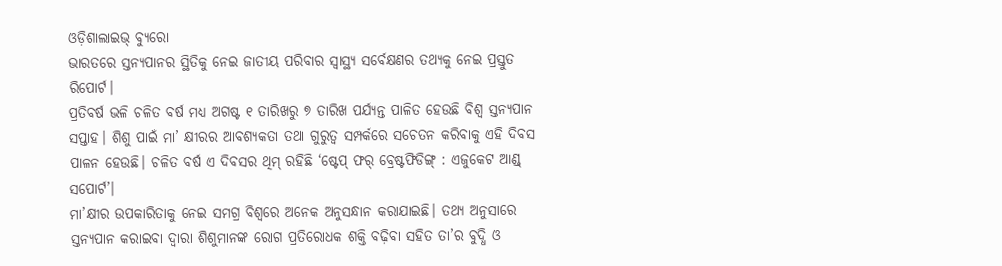ଓଡ଼ିଶାଲାଇଭ୍ ବ୍ୟୁରୋ
ଭାରତରେ ସ୍ତନ୍ୟପାନର ସ୍ଥିତିକୁ ନେଇ ଜାତୀୟ ପରିବାର ସ୍ୱାସ୍ଥ୍ୟ ସର୍ବେକ୍ଷଣର ତଥ୍ୟକୁ ନେଇ ପ୍ରସ୍ତୁତ ରିପୋର୍ଟ।
ପ୍ରତିବର୍ଷ ଭଳି ଚଳିତ ବର୍ଷ ମଧ୍ୟ ଅଗଷ୍ଟ ୧ ତାରିଖରୁ ୭ ତାରିଖ ପର୍ଯ୍ୟନ୍ତ ପାଳିତ ହେଉଛି ବିଶ୍ୱ ସ୍ତନ୍ୟପାନ ସପ୍ତାହ। ଶିଶୁ ପାଇଁ ମା’ କ୍ଷୀରର ଆବଶ୍ୟକତା ତଥା ଗୁରୁତ୍ୱ ସମ୍ପର୍କରେ ସଚେତନ କରିବାକୁ ଏହି ଦିବସ ପାଳନ ହେଉଛି। ଚଳିତ ବର୍ଷ ଏ ଦିବସର ଥିମ୍ ରହିଛି ‘ଷ୍ଟେପ୍ ଫର୍ ବ୍ରେଷ୍ଟଫିଡିଙ୍ଗ୍ : ଏଜୁକେଟ ଆଣ୍ଡ୍ ସପୋର୍ଟ’।
ମା’କ୍ଷୀର ଉପକାରିତାକୁ ନେଇ ସମଗ୍ର ବିଶ୍ୱରେ ଅନେକ ଅନୁସନ୍ଧାନ କରାଯାଇଛି। ତଥ୍ୟ ଅନୁସାରେ ସ୍ତନ୍ୟପାନ କରାଇବା ଦ୍ୱାରା ଶିଶୁମାନଙ୍କ ରୋଗ ପ୍ରତିରୋଧକ ଶକ୍ତି ବଢ଼ିବା ସହିତ ତା’ର ବୁଦ୍ଧି ଓ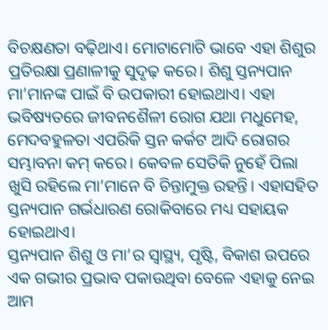ବିଚକ୍ଷଣତା ବଢ଼ିଥାଏ। ମୋଟାମୋଟି ଭାବେ ଏହା ଶିଶୁର ପ୍ରତିରକ୍ଷା ପ୍ରଣାଳୀକୁ ସୁଦୃଢ଼ କରେ। ଶିଶୁ ସ୍ତନ୍ୟପାନ ମା’ମାନଙ୍କ ପାଇଁ ବି ଉପକାରୀ ହୋଇଥାଏ। ଏହା ଭବିଷ୍ୟତରେ ଜୀବନଶୈଳୀ ରୋଗ ଯଥା ମଧୁମେହ, ମେଦବହୁଳତା ଏପରିକି ସ୍ତନ କର୍କଟ ଆଦି ରୋଗର ସମ୍ଭାବନା କମ୍ କରେ। କେବଳ ସେତିକି ନୁହେଁ ପିଲା ଖୁସି ରହିଲେ ମା’ମାନେ ବି ଚିନ୍ତାମୁକ୍ତ ରହନ୍ତି। ଏହାସହିତ ସ୍ତନ୍ୟପାନ ଗର୍ଭଧାରଣ ରୋକିବାରେ ମଧ୍ୟ ସହାୟକ ହୋଇଥାଏ।
ସ୍ତନ୍ୟପାନ ଶିଶୁ ଓ ମା’ର ସ୍ୱାସ୍ଥ୍ୟ, ପୃଷ୍ଟି, ବିକାଶ ଉପରେ ଏକ ଗଭୀର ପ୍ରଭାବ ପକାଉଥିବା ବେଳେ ଏହାକୁ ନେଇ ଆମ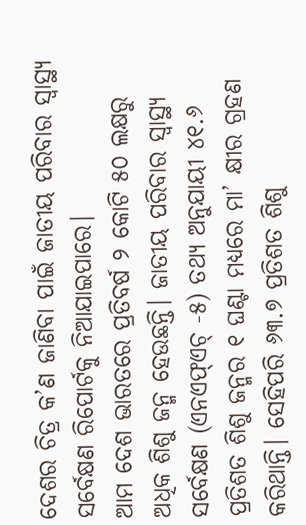ଦେଶର ଚିତ୍ର କ’ଣ ଜାଣିବା ପାଇଁ ଜାତୀୟ ପରିବାର ସ୍ୱାସ୍ଥ୍ୟ ସର୍ବେକ୍ଷଣ ରିପୋର୍ଟକୁ ନିଆଯାଇପାରେ।
ଆମ ଦେଶ ଭାରତରେ ପ୍ରତିବର୍ଷ ୨ କୋଟି ୫୦ ଲକ୍ଷରୁ ଅଧିକ ଶିଶୁ ଜନ୍ମ ହେଉଛନ୍ତି। ଜାତୀୟ ପରିବାର ସ୍ୱାସ୍ଥ୍ୟ ସର୍ବେକ୍ଷଣ (ଏନଏଫ୍ଏଚ୍ -୫) ତଥ୍ୟ ଅନୁଯାୟୀ ୪୧.୬ ପ୍ରତିଶତ ଶିଶୁ ଜନ୍ମର ୧ ଘଣ୍ଟା ମଧ୍ୟରେ ମା’ କ୍ଷୀର ଗ୍ରହଣ କରିଥାନ୍ତି। ସେହିପରି ୬୩.୭ ପ୍ରତିଶତ ଶିଶୁ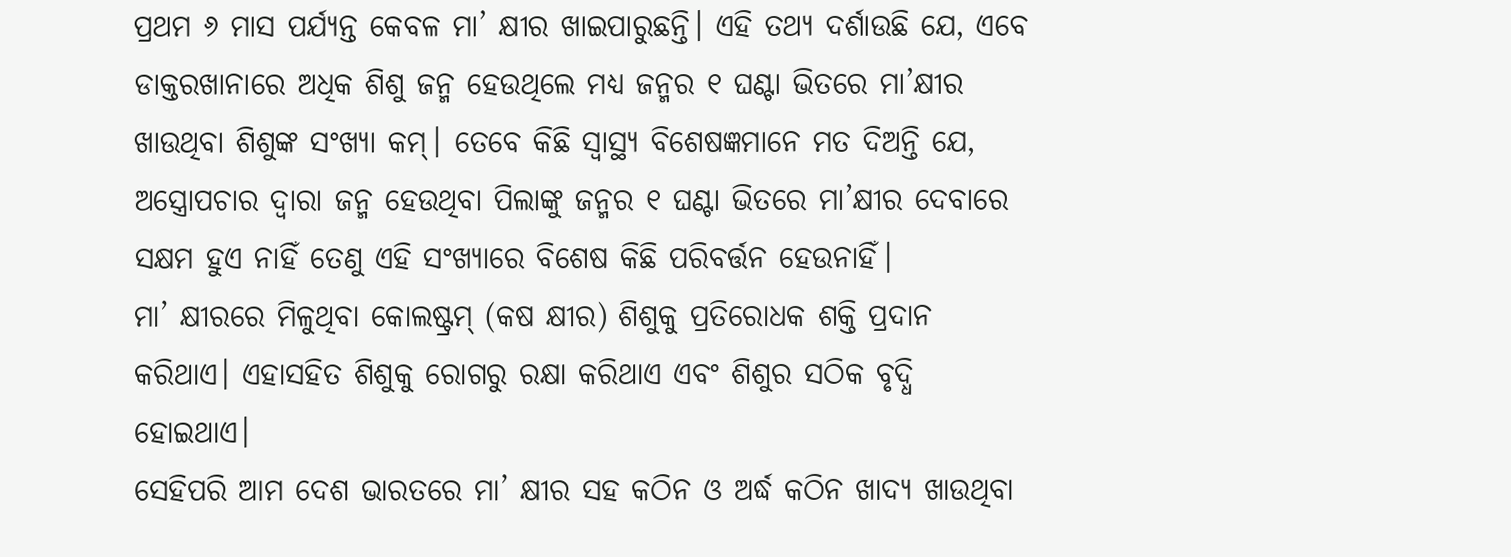ପ୍ରଥମ ୬ ମାସ ପର୍ଯ୍ୟନ୍ତ କେବଳ ମା’ କ୍ଷୀର ଖାଇପାରୁଛନ୍ତି। ଏହି ତଥ୍ୟ ଦର୍ଶାଉଛି ଯେ, ଏବେ ଡାକ୍ତରଖାନାରେ ଅଧିକ ଶିଶୁ ଜନ୍ମ ହେଉଥିଲେ ମଧ୍ୟ ଜନ୍ମର ୧ ଘଣ୍ଟା ଭିତରେ ମା’କ୍ଷୀର ଖାଉଥିବା ଶିଶୁଙ୍କ ସଂଖ୍ୟା କମ୍। ତେବେ କିଛି ସ୍ୱାସ୍ଥ୍ୟ ବିଶେଷଜ୍ଞମାନେ ମତ ଦିଅନ୍ତି ଯେ, ଅସ୍ତ୍ରୋପଚାର ଦ୍ୱାରା ଜନ୍ମ ହେଉଥିବା ପିଲାଙ୍କୁ ଜନ୍ମର ୧ ଘଣ୍ଟା ଭିତରେ ମା’କ୍ଷୀର ଦେବାରେ ସକ୍ଷମ ହୁଏ ନାହିଁ ତେଣୁ ଏହି ସଂଖ୍ୟାରେ ବିଶେଷ କିଛି ପରିବର୍ତ୍ତନ ହେଉନାହିଁ।
ମା’ କ୍ଷୀରରେ ମିଳୁଥିବା କୋଲଷ୍ଟ୍ରମ୍ (କଷ କ୍ଷୀର) ଶିଶୁକୁ ପ୍ରତିରୋଧକ ଶକ୍ତି ପ୍ରଦାନ କରିଥାଏ। ଏହାସହିତ ଶିଶୁକୁ ରୋଗରୁ ରକ୍ଷା କରିଥାଏ ଏବଂ ଶିଶୁର ସଠିକ ବୃଦ୍ଧି ହୋଇଥାଏ।
ସେହିପରି ଆମ ଦେଶ ଭାରତରେ ମା’ କ୍ଷୀର ସହ କଠିନ ଓ ଅର୍ଦ୍ଧ କଠିନ ଖାଦ୍ୟ ଖାଉଥିବା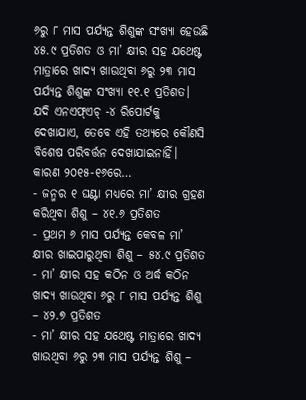୬ରୁ ୮ ମାସ ପର୍ଯ୍ୟନ୍ତ ଶିଶୁଙ୍କ ସଂଖ୍ୟା ହେଉଛି ୪୫.୯ ପ୍ରତିଶତ ଓ ମା’ କ୍ଷୀର ସହ ଯଥେଷ୍ଟ ମାତ୍ରାରେ ଖାଦ୍ୟ ଖାଉଥିବା ୬ରୁ ୨୩ ମାସ ପର୍ଯ୍ୟନ୍ତ ଶିଶୁଙ୍କ ସଂଖ୍ୟା ୧୧.୧ ପ୍ରତିଶତ।
ଯଦି ଏନଏଫ୍ଏଚ୍ -୪ ରିପୋର୍ଟକୁ ଦେଖାଯାଏ, ତେବେ ଏହି ତଥ୍ୟରେ କୌଣସି ବିଶେଷ ପରିବର୍ତ୍ତନ ଦେଖାଯାଇନାହିଁ। କାରଣ ୨୦୧୫-୧୬ରେ…
- ଜନ୍ମର ୧ ଘଣ୍ଟା ମଧ୍ୟରେ ମା’ କ୍ଷୀର ଗ୍ରହଣ କରିଥିବା ଶିଶୁ – ୪୧.୬ ପ୍ରତିଶତ
- ପ୍ରଥମ ୬ ମାସ ପର୍ଯ୍ୟନ୍ତ କେବଳ ମା’ କ୍ଷୀର ଖାଇପାରୁଥିବା ଶିଶୁ – ୫୪.୯ ପ୍ରତିଶତ
- ମା’ କ୍ଷୀର ସହ କଠିନ ଓ ଅର୍ଦ୍ଧ କଠିନ ଖାଦ୍ୟ ଖାଉଥିବା ୬ରୁ ୮ ମାସ ପର୍ଯ୍ୟନ୍ତ ଶିଶୁ – ୪୨.୭ ପ୍ରତିଶତ
- ମା’ କ୍ଷୀର ସହ ଯଥେଷ୍ଟ ମାତ୍ରାରେ ଖାଦ୍ୟ ଖାଉଥିବା ୬ରୁ ୨୩ ମାସ ପର୍ଯ୍ୟନ୍ତ ଶିଶୁ –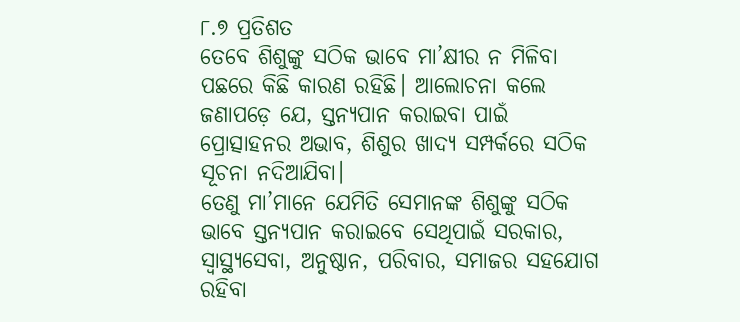୮.୭ ପ୍ରତିଶତ
ତେବେ ଶିଶୁଙ୍କୁ ସଠିକ ଭାବେ ମା’କ୍ଷୀର ନ ମିଳିବା ପଛରେ କିଛି କାରଣ ରହିଛି। ଆଲୋଚନା କଲେ ଜଣାପଡ଼େ ଯେ, ସ୍ତନ୍ୟପାନ କରାଇବା ପାଇଁ ପ୍ରୋତ୍ସାହନର ଅଭାବ, ଶିଶୁର ଖାଦ୍ୟ ସମ୍ପର୍କରେ ସଠିକ ସୂଚନା ନଦିଆଯିବା।
ତେଣୁ ମା’ମାନେ ଯେମିତି ସେମାନଙ୍କ ଶିଶୁଙ୍କୁ ସଠିକ ଭାବେ ସ୍ତନ୍ୟପାନ କରାଇବେ ସେଥିପାଇଁ ସରକାର, ସ୍ୱାସ୍ଥ୍ୟସେବା, ଅନୁଷ୍ଠାନ, ପରିବାର, ସମାଜର ସହଯୋଗ ରହିବା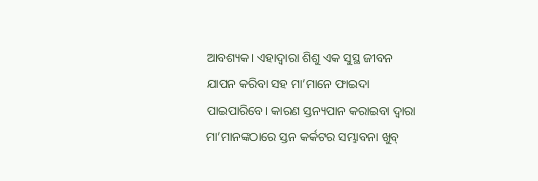ଆବଶ୍ୟକ। ଏହାଦ୍ୱାରା ଶିଶୁ ଏକ ସୁସ୍ଥ ଜୀବନ ଯାପନ କରିବା ସହ ମା’ମାନେ ଫାଇଦା ପାଇପାରିବେ। କାରଣ ସ୍ତନ୍ୟପାନ କରାଇବା ଦ୍ୱାରା ମା’ମାନଙ୍କଠାରେ ସ୍ତନ କର୍କଟର ସମ୍ଭାବନା ଖୁବ୍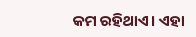କମ ରହିଥାଏ। ଏହା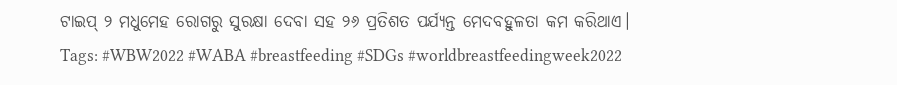ଟାଇପ୍ ୨ ମଧୁମେହ ରୋଗରୁ ସୁରକ୍ଷା ଦେବା ସହ ୨୬ ପ୍ରତିଶତ ପର୍ଯ୍ୟନ୍ତ ମେଦବହୁଳତା କମ କରିଥାଏ।
Tags: #WBW2022 #WABA #breastfeeding #SDGs #worldbreastfeedingweek2022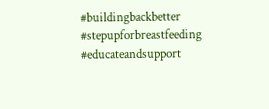#buildingbackbetter #stepupforbreastfeeding #educateandsupport